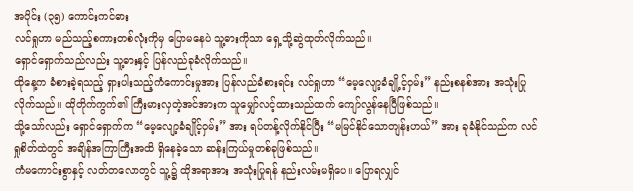အပိုင်း (၃၅) ကောင်းကင်ဓား
လင်ရှုဟာ မည်သည့်စကားတစ်လုံးကိုမှ ပြောမနေပဲ သူ့ဓားကိုသာ ရှေ့သို့ဆွဲထုတ်လိုက်သည်။
ရှောင်ရှောက်သည်လည်း သူ့ဓားနှင့် ပြန်လည်ခုခံလိုက်သည်။
ထိုနေ့က ခံစားခဲ့ရသည့် ရှားပါးသည့်ကံကောင်းမှုအား ပြန်လည်ခံစားရင်း လင်ရှုဟာ “မေ့လျော့ခံချို့င့်ဝှမ်း” နည်းစနစ်အား အသုံးပြုလိုက်သည်။ ထိုတိုက်ကွက်၏ ကြီးမားလှတဲ့အင်အားက သူမျှော်လင့်ထားသည်ထက် ကျော်လွန်နေပြီဖြစ်သည်။
သို့သော်လည်း ရှောင်ရှောက်က “မေ့လျော့ခံချိုင့်ဝှမ်း” အား ရပ်တန့်လိုက်နိုင်ပြီး “မမြင်နိုင်သောတျန်းဟယ်” အား ခုခံနိုင်သည်က လင်ရှုစိတ်ထဲတွင် အချိန်အကြာကြီးအထိ ရှိနေခဲ့သော ဆန်းကြယ်မှုတစ်ခုဖြစ်သည်။
ကံမကောင်းစွာနှင့် လတ်တလောတွင် သူ့၌ ထိုအရာအား အသုံးပြုရန် နည်းလမ်းမရှိပေ။ ပြောရလျှင်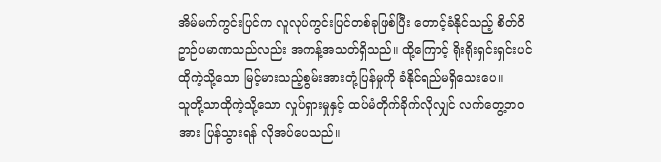အိမ်မက်ကွင်းပြင်က လူလုပ်ကွင်းပြင်တစ်ခုဖြစ်ပြီး တောင့်ခံနိုင်သည့် စိတ်ဝိဥာဉ်ပမာဏသည်လည်း အကန့်အသတ်ရှိသည်။ ထို့ကြောင့် ရိုးရိုးရှင်းရှင်းပင် ထိုကဲ့သို့သော မြင့်မားသည့်စွမ်းအားတုံ့ပြန်မှုကို ခံနိုင်ရည်မရှိသေးပေ။
သူတို့သာထိုကဲ့သို့သော လှုပ်ရှားမှုနှင့် ထပ်မံတိုက်ခိုက်လိုလျှင် လက်တွေ့ဘဝအား ပြန်သွားရန် လိုအပ်ပေသည်။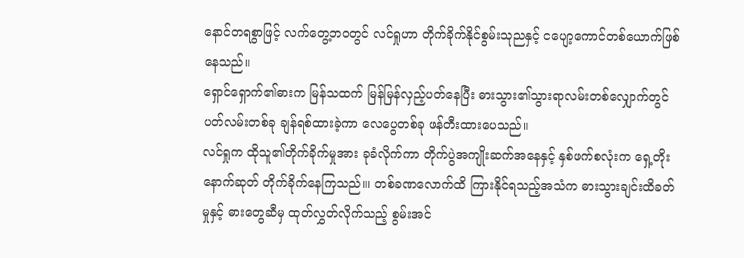နောင်တရစွာဖြင့် လက်တွေ့ဘဝတွင် လင်ရှုဟာ တိုက်ခိုက်နိုင်စွမ်းသုညနှင့် ငပျော့ကောင်တစ်ယောက်ဖြစ်နေသည်။
ရှောင်ရှောက်၏ဓားက မြန်သထက် မြန်မြန်လှည့်ပတ်နေပြီး ဓားသွား၏သွားရာလမ်းတစ်လျှောက်တွင် ပတ်လမ်းတစ်ခု ချန်ရစ်ထားခဲ့ကာ လေပွေတစ်ခု ဖန်တီးထားပေသည်။
လင်ရှုက ထိုသူ၏တိုက်ခိုက်မှုအား ခုခံလိုက်ကာ တိုက်ပွဲအကျိုးဆက်အနေနှင့် နှစ်ဖက်စလုံးက ရှေ့တိုးနောက်ဆုတ် တိုက်ခိုက်နေကြသည်။၊ တစ်ခဏလောက်ထိ ကြားနိုင်ရသည့်အသံက ဓားသွားချင်းထိခတ်မှုနှင့် ဓားတွေဆီမှ ထုတ်လွှတ်လိုက်သည့် စွမ်းအင်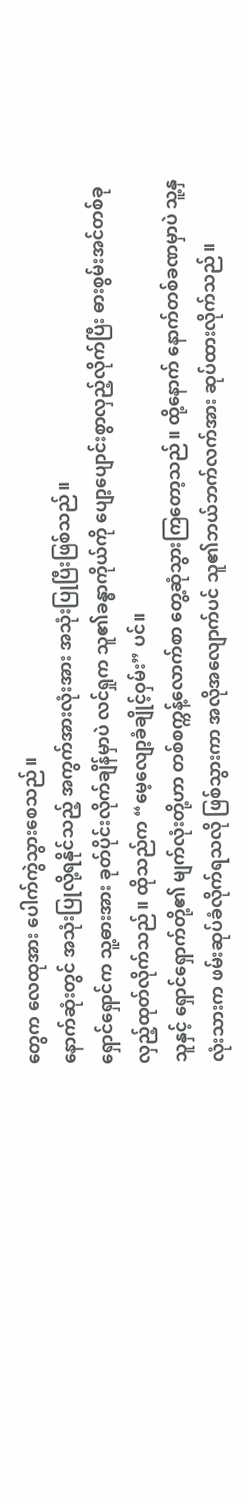တွေက လေထုအား ပေါက်ကွဲသွားစေသည်။
နောက်ဆုံးတွင် အသုံးပြုလို့ရနိုင်သည့် အကွက်အားလုံးအား အသုံးပြုပြီးဖြစ်သည်။
ရှောင်ရှောင်က သူ့ဓားအား ခုတ်ပိုင်းလိုက်ချိန်မှာပဲ လင်ရှုက သူ၏ခန္ဓာကိုယ်ကို ပျော့ပျောင်းစွာလှည့်လိုက်ပြီး ဓားစွမ်းအင်တစ်ခုလှည့်ထုတ်လိုက်သည်။ ထိုသည်က “မေ့လျော့ခံချိုင့်ဝှမ်း” ပင်။
သူနှင့် ရှောင်ရှောက်တို့၏ မျက်လုံးတို့ဟာ တစ်စက္ကန့်လောက်စာ တွေ့ဆုံသွားကြတော့သည်။ ထို့နောက် နောက်တစ်ခဏမှာပဲ သူ့နှလုံးသားက ဖမ်းဆုပ်ခံလိုက်ရသလို ဖြစ်သွားကာ အလိုအလျောက်ပင် သူ၏ဘယ်ဘက်လက်အား ဆုပ်ထားလိုက်သည်။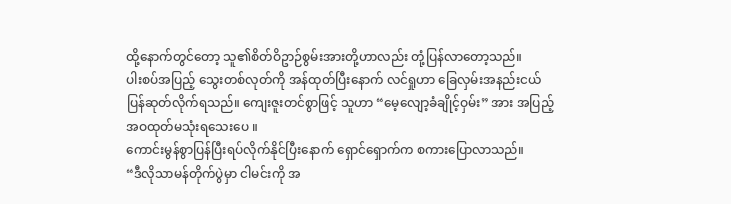ထို့နောက်တွင်တော့ သူ၏စိတ်ဝိဥာဉ်စွမ်းအားတို့ဟာလည်း တုံ့ပြန်လာတော့သည်။
ပါးစပ်အပြည့် သွေးတစ်လုတ်ကို အန်ထုတ်ပြီးနောက် လင်ရှုဟာ ခြေလှမ်းအနည်းငယ် ပြန်ဆုတ်လိုက်ရသည်။ ကျေးဇူးတင်စွာဖြင့် သူဟာ “မေ့လျော့ခံချိုင့်ဝှမ်း” အား အပြည့်အဝထုတ်မသုံးရသေးပေ ။
ကောင်းမွန်စွာပြန်ပြီးရပ်လိုက်နိုင်ပြီးနောက် ရှောင်ရှောက်က စကားပြောလာသည်။
“ဒီလိုသာမန်တိုက်ပွဲမှာ ငါမင်းကို အ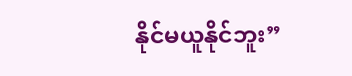နိုင်မယူနိုင်ဘူး”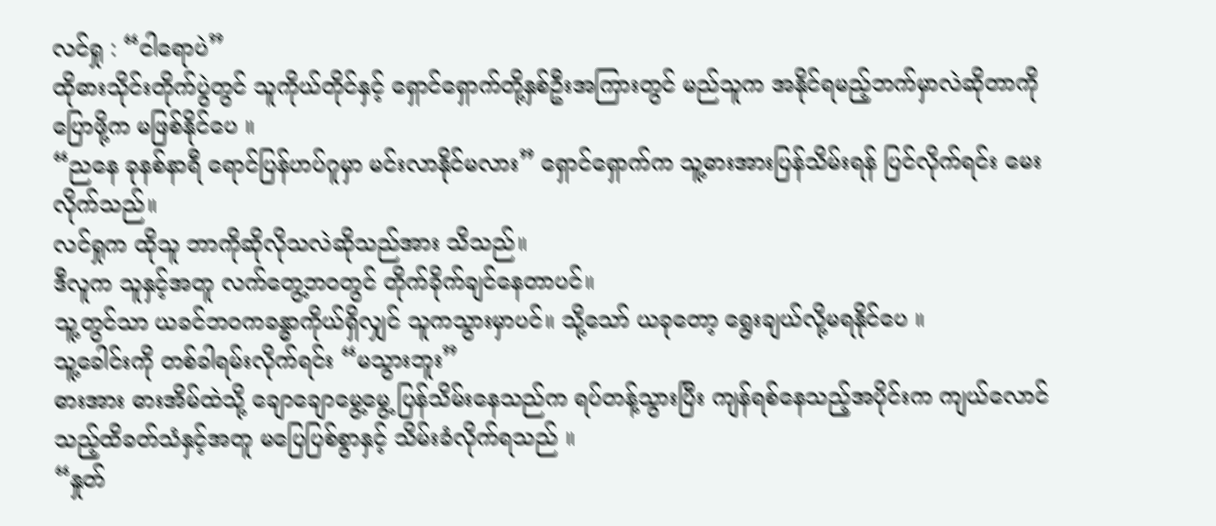လင်ရှု : “ငါရောပဲ”
ထိုဓားသိုင်းတိုက်ပွဲတွင် သူကိုယ်တိုင်နှင့် ရှောင်ရှောက်တို့နှစ်ဦးအကြားတွင် မည်သူက အနိုင်ရမည့်ဘက်မှာလဲဆိုတာကို ပြောဖို့က မဖြစ်နိုင်ပေ ။
“ညနေ ခုနစ်နာရီ ရောင်ပြန်ဟပ်ဂူမှာ မင်းလာနိုင်မလား” ရှောင်ရှောက်က သူ့ဓားအားပြန်သိမ်းရန် ပြင်လိုက်ရင်း မေးလိုက်သည်။
လင်ရှုက ထိုသူ ဘာကိုဆိုလိုသလဲဆိုသည်အား သိသည်။
ဒီလူက သူနှင့်အတူ လက်တွေ့ဘဝတွင် တိုက်ခိုက်ချင်နေတာပင်။
သူ့တွင်သာ ယခင်ဘဝကခန္ဓာကိုယ်ရှိလျှင် သူကသွားမှာပင်။ သို့သော် ယခုတော့ ရွေးချယ်လို့မရနိုင်ပေ ။
သူ့ခေါင်းကို တစ်ခါရမ်းလိုက်ရင်း “မသွားဘူး”
ဓားအား ဓားအိမ်ထဲသို့ ချောချောမွေ့မွေ့ ပြန်သိမ်းနေသည်က ရပ်တန့်သွားပြီး ကျန်ရစ်နေသည့်အပိုင်းက ကျယ်လောင်သည့်ထိခတ်သံနှင့်အတူ မပြေပြစ်စွာနှင့် သိမ်းခံလိုက်ရသည် ။
“နှုတ်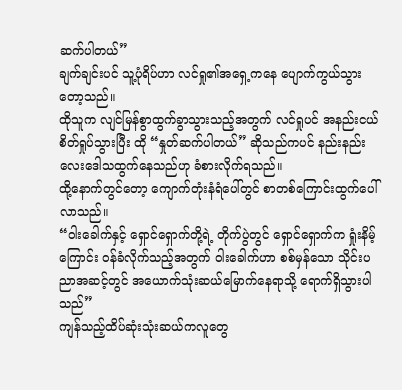ဆက်ပါတယ်”
ချက်ချင်းပင် သူ့ပုံရိပ်ဟာ လင်ရှု၏အရှေ့ကနေ ပျောက်ကွယ်သွားတော့သည်။
ထိုသူက လျင်မြန်စွာထွက်ခွာသွားသည့်အတွက် လင်ရှုပင် အနည်းငယ်စိတ်ရှုပ်သွားပြီး ထို “နှုတ်ဆက်ပါတယ်” ဆိုသည်ကပင် နည်းနည်းလေးဒေါသထွက်နေသည်ဟု ခံစားလိုက်ရသည်။
ထို့နောက်တွင်တော့ ကျောက်တုံးနံရံပေါ်တွင် စာတစ်ကြောင်းထွက်ပေါ်လာသည်။
“ဝါးခေါက်နှင့် ရှောင်ရှောက်တို့ရဲ့ တိုက်ပွဲတွင် ရှောင်ရှောက်က ရှုံးနိမ့်ကြောင်း ဝန်ခံလိုက်သည့်အတွက် ဝါးခေါက်ဟာ စစ်မှန်သော သိုင်းပညာအဆင့်တွင် အယောက်သုံးဆယ်မြောက်နေရာသို့ ရောက်ရှိသွားပါသည်”
ကျန်သည့်ထိပ်ဆုံးသုံးဆယ်ကလူတွေ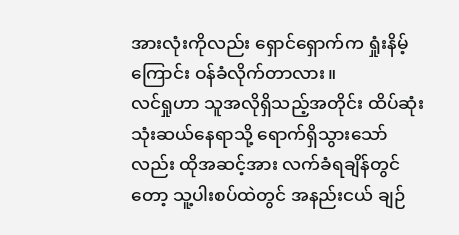အားလုံးကိုလည်း ရှောင်ရှောက်က ရှုံးနိမ့်ကြောင်း ဝန်ခံလိုက်တာလား။
လင်ရှုဟာ သူအလိုရှိသည့်အတိုင်း ထိပ်ဆုံးသုံးဆယ်နေရာသို့ ရောက်ရှိသွားသော်လည်း ထိုအဆင့်အား လက်ခံရချိန်တွင်တော့ သူ့ပါးစပ်ထဲတွင် အနည်းငယ် ချဉ်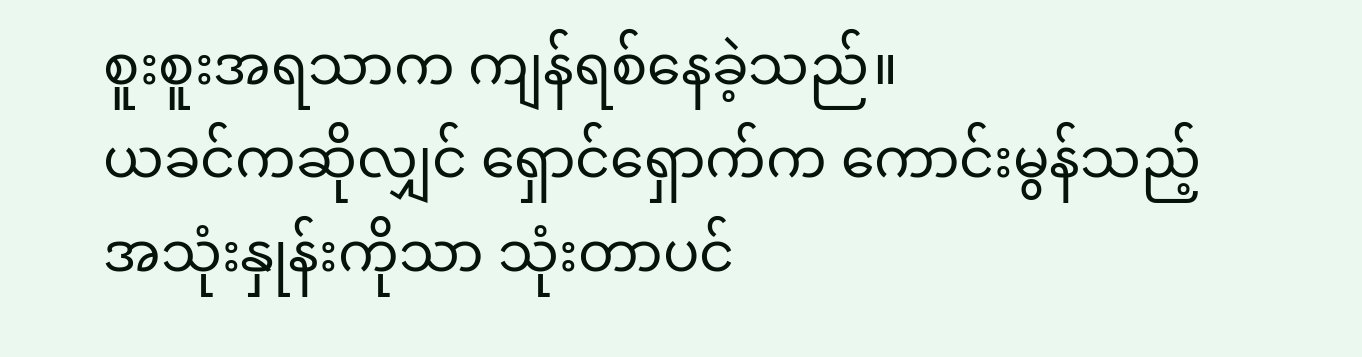စူးစူးအရသာက ကျန်ရစ်နေခဲ့သည်။
ယခင်ကဆိုလျှင် ရှောင်ရှောက်က ကောင်းမွန်သည့်အသုံးနှုန်းကိုသာ သုံးတာပင်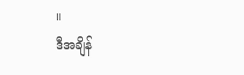။
ဒီအချိန်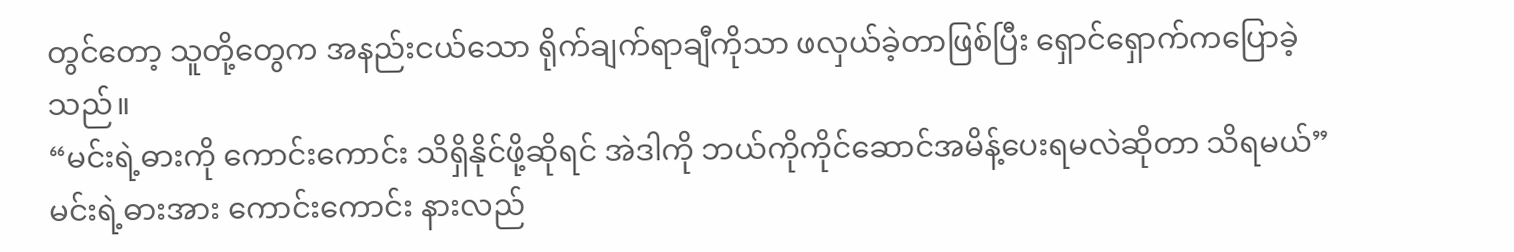တွင်တော့ သူတို့တွေက အနည်းငယ်သော ရိုက်ချက်ရာချီကိုသာ ဖလှယ်ခဲ့တာဖြစ်ပြီး ရှောင်ရှောက်ကပြောခဲ့သည်။
“မင်းရဲ့ဓားကို ကောင်းကောင်း သိရှိနိုင်ဖို့ဆိုရင် အဲဒါကို ဘယ်ကိုကိုင်ဆောင်အမိန့်ပေးရမလဲဆိုတာ သိရမယ်”
မင်းရဲ့ဓားအား ကောင်းကောင်း နားလည်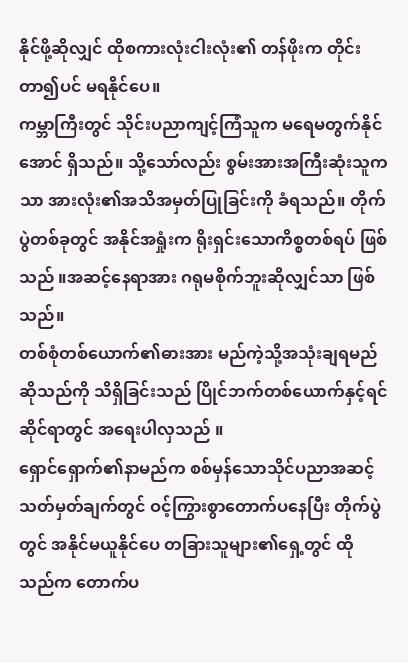နိုင်ဖို့ဆိုလျှင် ထိုစကားလုံးငါးလုံး၏ တန်ဖိုးက တိုင်းတာ၍ပင် မရနိုင်ပေ။
ကမ္ဘာကြီးတွင် သိုင်းပညာကျင့်ကြံသူက မရေမတွက်နိုင်အောင် ရှိသည်။ သို့သော်လည်း စွမ်းအားအကြီးဆုံးသူကသာ အားလုံး၏အသိအမှတ်ပြုခြင်းကို ခံရသည်။ တိုက်ပွဲတစ်ခုတွင် အနိုင်အရှုံးက ရိုးရှင်းသောကိစ္စတစ်ရပ် ဖြစ်သည် ။အဆင့်နေရာအား ဂရုမစိုက်ဘူးဆိုလျှင်သာ ဖြစ်သည်။
တစ်စုံတစ်ယောက်၏ဓားအား မည်ကဲ့သို့အသုံးချရမည်ဆိုသည်ကို သိရှိခြင်းသည် ပြိုင်ဘက်တစ်ယောက်နှင့်ရင်ဆိုင်ရာတွင် အရေးပါလှသည် ။
ရှောင်ရှောက်၏နာမည်က စစ်မှန်သောသိုင်ပညာအဆင့်သတ်မှတ်ချက်တွင် ဝင့်ကြွားစွာတောက်ပနေပြီး တိုက်ပွဲတွင် အနိုင်မယူနိုင်ပေ တခြားသူများ၏ရှေ့တွင် ထိုသည်က တောက်ပ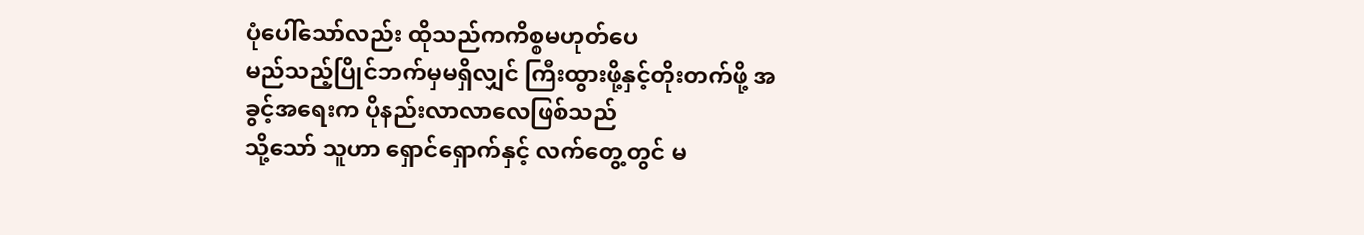ပုံပေါ်သော်လည်း ထိုသည်ကကိစ္စမဟုတ်ပေ
မည်သည့်ပြိုင်ဘက်မှမရှိလျှင် ကြီးထွားဖို့နှင့်တိုးတက်ဖို့ အခွင့်အရေးက ပိုနည်းလာလာလေဖြစ်သည်
သို့သော် သူဟာ ရှောင်ရှောက်နှင့် လက်တွေ့တွင် မ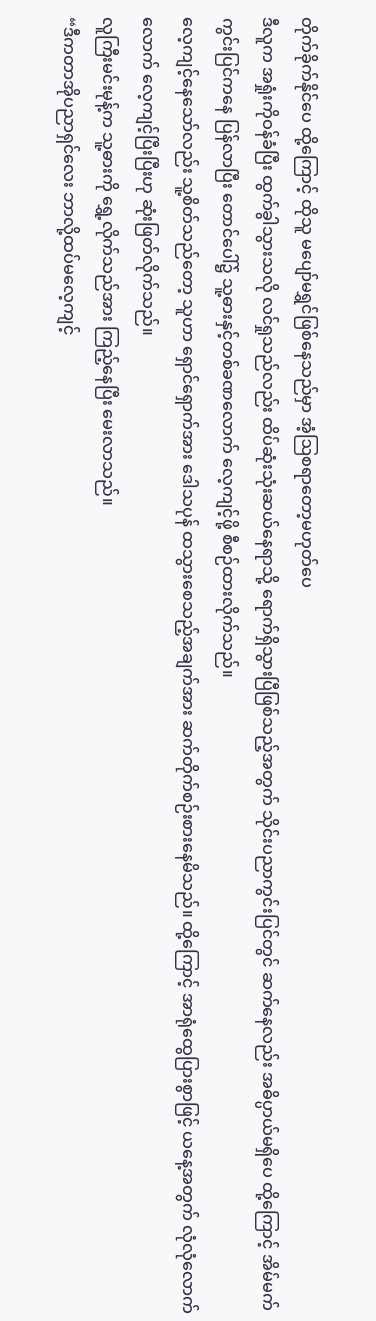တိုက်ခိုက်နိုင်ပေ ထို့ကြောင့် ထိုသူ မပျော်မရွှင်ဖြစ်နေသည်မှာ အံ့ဩစရာတော့မဟုတ်ပေ
ဒီလူက အရှုံးကိုဝန်ခံပြီး ထွက်ခွါသွားသလို လင်ရှုသည်လည်း ထိပ်ဆုံးသုံးဆယ်နေရာသို့ ရောက်ရှိသွားပြီဖြစ်သည့်အတွက် သိုင်းပညာကွင်းပြင်တွင် ဆက်နေလည်း အဓိပ္ပာယ်မရှိပေ ထို့ကြောင့် အိမ်မက်ကွင်းပြင်ကနေ ပြန်လာပြီး တောင်ပေါ်၌ သူ့ဓားနှင့်တစ်ခဏလောက် လေ့ကျင့်ဖို့ စီစဉ်ထားလိုက်သည်။
လေ့ကျင့်နေသော်လည်း သူ့စိတ်သည်တော့ သူဟာ ရှောင်ရှောက်အား ဒေါသပုန် ထသွားစေသည့်အချက်အား ဆက်တိုက်စဉ်းစားနေမိသည်။ ထို့ကြောင့် အာရုံထွေပြားစွာဖြင့် ယနေ့အတွက် လုံလုံလောက်လောက် လေ့ကျင့်ပြီးပြီးဟု ဆုံးဖြတ်လိုက်သည်။
လူကြီးမင်းမုန့်က သူ့ဓားကို ရွှေ့လိုက်သည်အား ကြည့်နေပြီး မေးလာသည်။
“ဒီကတာအိုပညာရှင်လေး ဘာလို့ထပ်မလေ့ကျင့်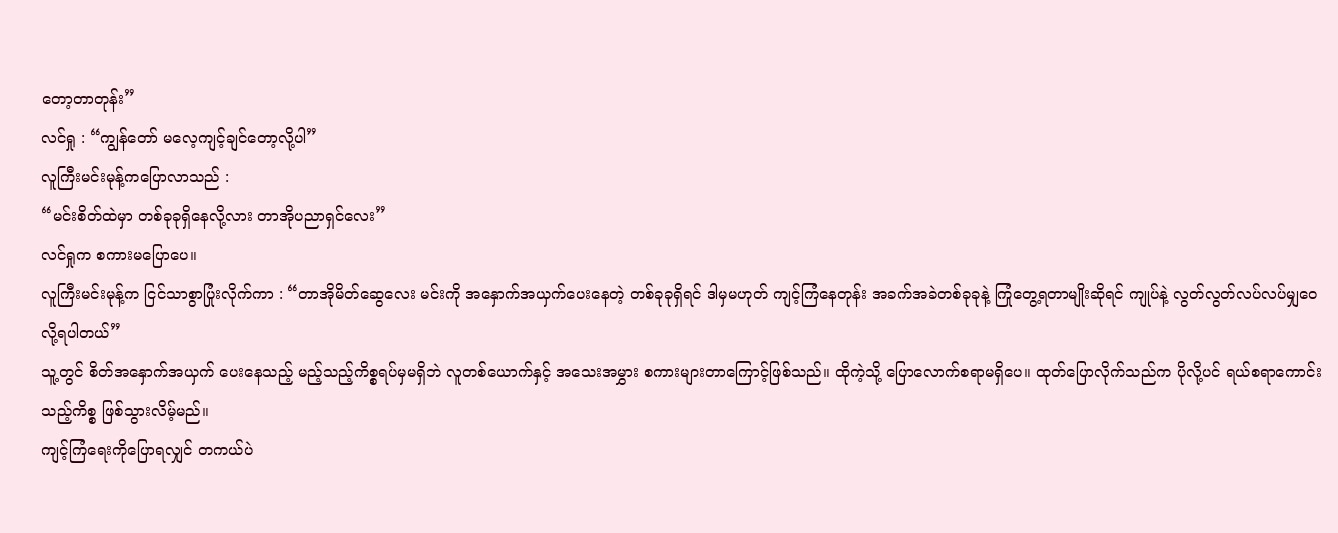တော့တာတုန်း”
လင်ရှု : “ကျွန်တော် မလေ့ကျင့်ချင်တော့လို့ပါ”
လူကြီးမင်းမုန့်ကပြောလာသည် :
“မင်းစိတ်ထဲမှာ တစ်ခုခုရှိနေလို့လား တာအိုပညာရှင်လေး”
လင်ရှုက စကားမပြောပေ။
လူကြီးမင်းမုန့်က ငြင်သာစွာပြုံးလိုက်ကာ : “တာအိုမိတ်ဆွေလေး မင်းကို အနှောက်အယှက်ပေးနေတဲ့ တစ်ခုခုရှိရင် ဒါမှမဟုတ် ကျင့်ကြံနေတုန်း အခက်အခဲတစ်ခုခုနဲ့ ကြုံတွေ့ရတာမျိုးဆိုရင် ကျုပ်နဲ့ လွတ်လွတ်လပ်လပ်မျှဝေလို့ရပါတယ်”
သူ့တွင် စိတ်အနှောက်အယှက် ပေးနေသည့် မည့်သည့်ကိစ္စရပ်မှမရှိဘဲ လူတစ်ယောက်နှင့် အသေးအမွှား စကားများတာကြောင့်ဖြစ်သည်။ ထိုကဲ့သို့ ပြောလောက်စရာမရှိပေ။ ထုတ်ပြောလိုက်သည်က ပိုလို့ပင် ရယ်စရာကောင်းသည့်ကိစ္စ ဖြစ်သွားလိမ့်မည်။
ကျင့်ကြံရေးကိုပြောရလျှင် တကယ်ပဲ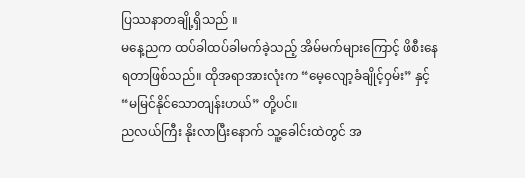ပြဿနာတချို့ရှိသည် ။
မနေ့ညက ထပ်ခါထပ်ခါမက်ခဲ့သည့် အိမ်မက်များကြောင့် ဖိစီးနေရတာဖြစ်သည်။ ထိုအရာအားလုံးက “မေ့လျော့ခံချိုင့်ဝှမ်း” နှင့် “မမြင်နိုင်သောတျန်းဟယ်” တို့ပင်။
ညလယ်ကြီး နိုးလာပြီးနောက် သူ့ခေါင်းထဲတွင် အ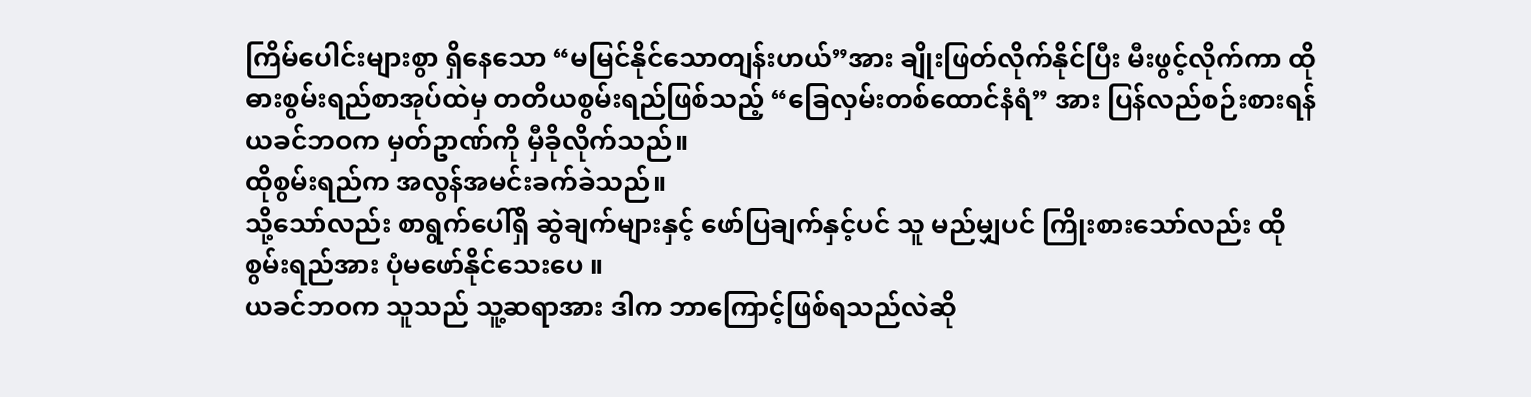ကြိမ်ပေါင်းများစွာ ရှိနေသော “မမြင်နိုင်သောတျန်းဟယ်”အား ချိုးဖြတ်လိုက်နိုင်ပြီး မီးဖွင့်လိုက်ကာ ထိုဓားစွမ်းရည်စာအုပ်ထဲမှ တတိယစွမ်းရည်ဖြစ်သည့် “ခြေလှမ်းတစ်ထောင်နံရံ” အား ပြန်လည်စဉ်းစားရန် ယခင်ဘဝက မှတ်ဥာဏ်ကို မှီခိုလိုက်သည်။
ထိုစွမ်းရည်က အလွန်အမင်းခက်ခဲသည်။
သို့သော်လည်း စာရွက်ပေါ်ရှိ ဆွဲချက်များနှင့် ဖော်ပြချက်နှင့်ပင် သူ မည်မျှပင် ကြိုးစားသော်လည်း ထိုစွမ်းရည်အား ပုံမဖော်နိုင်သေးပေ ။
ယခင်ဘဝက သူသည် သူ့ဆရာအား ဒါက ဘာကြောင့်ဖြစ်ရသည်လဲဆို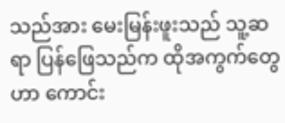သည်အား မေးမြန်းဖူးသည် သူ့ဆရာ ပြန်ဖြေသည်က ထိုအကွက်တွေဟာ ကောင်း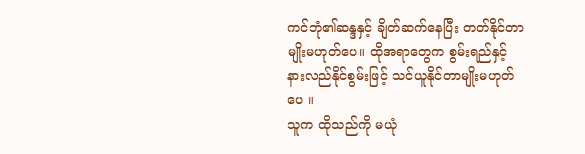ကင်ဘုံ၏ဆန္ဒနှင့် ချိတ်ဆက်နေပြီး တတ်နိုင်တာမျိုးမဟုတ်ပေ။ ထိုအရာတွေက စွမ်းရည်နှင့် နားလည်နိုင်စွမ်းဖြင့် သင်ယူနိုင်တာမျိုးမဟုတ်ပေ ။
သူက ထိုသည်ကို မယုံ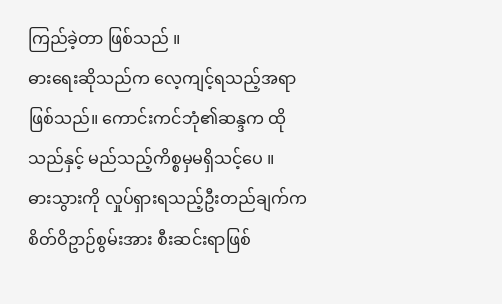ကြည်ခဲ့တာ ဖြစ်သည် ။
ဓားရေးဆိုသည်က လေ့ကျင့်ရသည့်အရာဖြစ်သည်။ ကောင်းကင်ဘုံ၏ဆန္ဒက ထိုသည်နှင့် မည်သည့်ကိစ္စမှမရှိသင့်ပေ ။
ဓားသွားကို လှုပ်ရှားရသည့်ဦးတည်ချက်က စိတ်ဝိဥာဉ်စွမ်းအား စီးဆင်းရာဖြစ်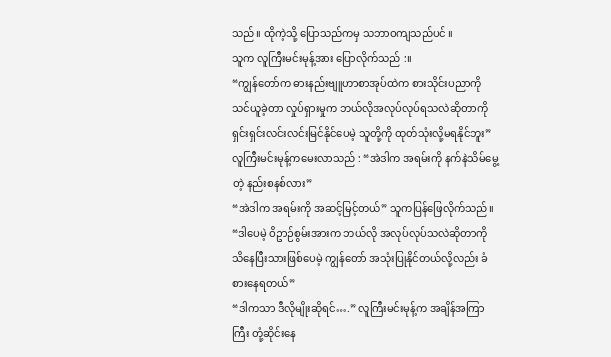သည်။ ထိုကဲ့သို့ ပြောသည်ကမှ သဘာဝကျသည်ပင် ။
သူက လူကြီးမင်းမုန့်အား ပြောလိုက်သည် :။
“ကျွန်တော်က ဓားနည်းဗျူဟာစာအုပ်ထဲက စားသိုင်းပညာကို သင်ယူခဲ့တာ လှုပ်ရှားမှုက ဘယ်လိုအလုပ်လုပ်ရသလဲဆိုတာကို ရှင်းရှင်းလင်းလင်းမြင်နိုင်ပေမဲ့ သူတို့ကို ထုတ်သုံးလို့မရနိုင်ဘူး”
လူကြီးမင်းမုန့်ကမေးလာသည် : “အဲဒါက အရမ်းကို နက်နဲသိမ်မွေ့တဲ့ နည်းစနစ်လား”
“အဲဒါက အရမ်းကို အဆင့်မြင့်တယ်” သူကပြန်ဖြေလိုက်သည်။ “ဒါပေမဲ့ ဝိဥာဉ်စွမ်းအားက ဘယ်လို အလုပ်လုပ်သလဲဆိုတာကို သိနေပြီးသားဖြစ်ပေမဲ့ ကျွန်တော် အသုံးပြုနိုင်တယ်လို့လည်း ခံစားနေရတယ်”
“ဒါကသာ ဒီလိုမျိုးဆိုရင်….” လူကြီးမင်းမုန့်က အချိန်အကြာကြီး တုံ့ဆိုင်းနေ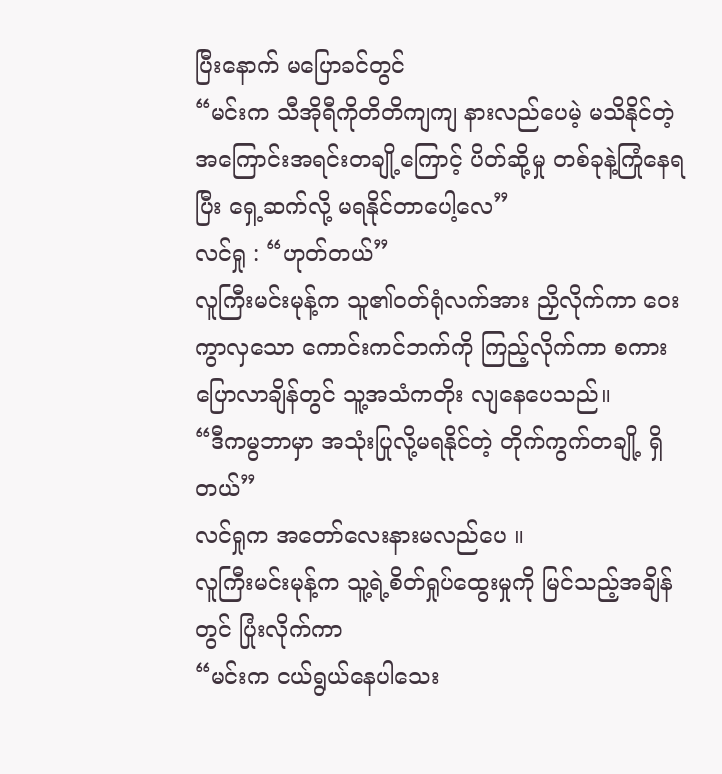ပြီးနောက် မပြောခင်တွင်
“မင်းက သီအိုရီကိုတိတိကျကျ နားလည်ပေမဲ့ မသိနိုင်တဲ့အကြောင်းအရင်းတချို့ကြောင့် ပိတ်ဆို့မှု တစ်ခုနဲ့ကြုံနေရပြီး ရှေ့ဆက်လို့ မရနိုင်တာပေါ့လေ”
လင်ရှု : “ဟုတ်တယ်”
လူကြီးမင်းမုန့်က သူ၏ဝတ်ရုံလက်အား ညှိလိုက်ကာ ဝေးကွာလှသော ကောင်းကင်ဘက်ကို ကြည့်လိုက်ကာ စကားပြောလာချိန်တွင် သူ့အသံကတိုး လျနေပေသည်။
“ဒီကမွဘာမှာ အသုံးပြုလို့မရနိုင်တဲ့ တိုက်ကွက်တချို့ ရှိတယ်”
လင်ရှုက အတော်လေးနားမလည်ပေ ။
လူကြီးမင်းမုန့်က သူ့ရဲ့စိတ်ရှုပ်ထွေးမှုကို မြင်သည့်အချိန်တွင် ပြုံးလိုက်ကာ
“မင်းက ငယ်ရွယ်နေပါသေး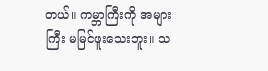တယ်။ ကမ္ဘာကြီးကို အများကြီး မမြင်ဖူးသေးဘူး။ သ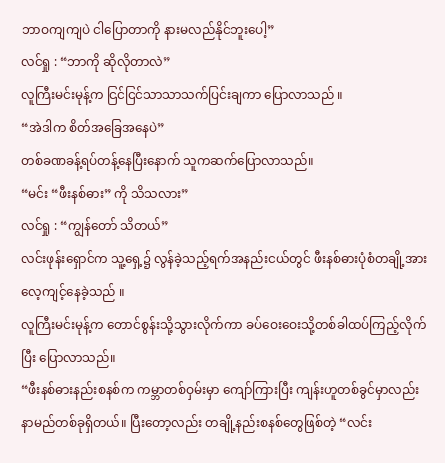ဘာဝကျကျပဲ ငါပြောတာကို နားမလည်နိုင်ဘူးပေါ့”
လင်ရှု : “ဘာကို ဆိုလိုတာလဲ”
လူကြီးမင်းမုန့်က ငြင်ငြင်သာသာသက်ပြင်းချကာ ပြောလာသည် ။
“အဲဒါက စိတ်အခြေအနေပဲ”
တစ်ခဏခန့်ရပ်တန့်နေပြီးနောက် သူကဆက်ပြောလာသည်။
“မင်း “ဖီးနစ်ဓား” ကို သိသလား”
လင်ရှု : “ကျွန်တော် သိတယ်”
လင်းဖုန်းရှောင်က သူ့ရှေ့၌ လွန်ခဲ့သည့်ရက်အနည်းငယ်တွင် ဖီးနစ်ဓားပုံစံတချို့အား လေ့ကျင့်နေခဲ့သည် ။
လူကြီးမင်းမုန့်က တောင်စွန်းသို့သွားလိုက်ကာ ခပ်ဝေးဝေးသို့တစ်ခါထပ်ကြည့်လိုက်ပြီး ပြောလာသည်။
“ဖီးနစ်ဓားနည်းစနစ်က ကမ္ဘာတစ်ဝှမ်းမှာ ကျော်ကြားပြီး ကျန်းဟူတစ်ခွင်မှာလည်း နာမည်တစ်ခုရှိတယ်။ ပြီးတော့လည်း တချို့နည်းစနစ်တွေဖြစ်တဲ့ “လင်း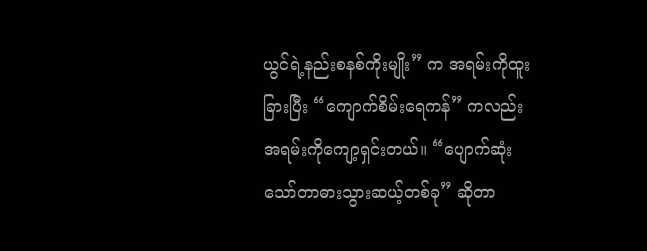ယွင်ရဲ့နည်းစနစ်ကိုးမျိုး” က အရမ်းကိုထူးခြားပြီး “ကျောက်စိမ်းရေကန်” ကလည်း အရမ်းကိုကျော့ရှင်းတယ်။ “ပျောက်ဆုံးသော်တာဓားသွားဆယ့်တစ်ခု” ဆိုတာ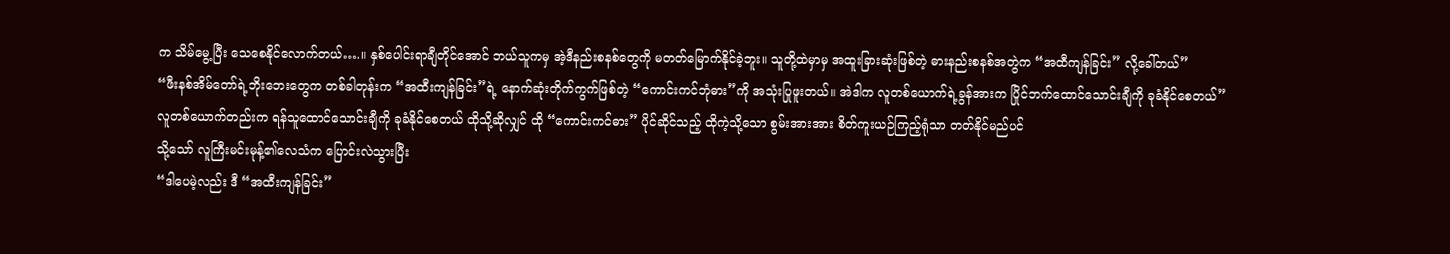က သိမ်မွေ့ပြီး သေစေနိုင်လောက်တယ်….။ နှစ်ပေါင်းရာချီတိုင်အောင် ဘယ်သူကမှ အဲ့ဒီနည်းစနစ်တွေကို မတတ်မြောက်နိုင်ခဲ့ဘူး။ သူတို့ထဲမှာမှ အထူးခြားဆုံးဖြစ်တဲ့ ဓားနည်းစနစ်အတွဲက “အထီကျန်ခြင်း” လို့ခေါ်တယ်”
“ဖီးနစ်အိမ်တော်ရဲ့ဘိုးဘေးတွေက တစ်ခါတုန်းက “အထီးကျန်ခြင်း”ရဲ့ နောက်ဆုံးတိုက်ကွက်ဖြစ်တဲ့ “ကောင်းကင်ဘုံဓား”ကို အသုံးပြုဖူးတယ်။ အဲဒါက လူတစ်ယောက်ရဲ့ခွန်အားက ပြိုင်ဘက်ထောင်သောင်းချီကို ခုခံနိုင်စေတယ်”
လူတစ်ယောက်တည်းက ရန်သူထောင်သောင်းချီကို ခုခံနိုင်စေတယ် ထိုသို့ဆိုလျှင် ထို “ကောင်းကင်ဓား” ပိုင်ဆိုင်သည့် ထိုကဲ့သို့သော စွမ်းအားအား စိတ်ကူးယဉ်ကြည့်ရုံသာ တတ်နိုင်မည်ပင်
သို့သော် လူကြီးမင်းမုန့်၏လေသံက ပြောင်းလဲသွားပြီး
“ဒါပေမဲ့လည်း ဒီ “အထီးကျန်ခြင်း”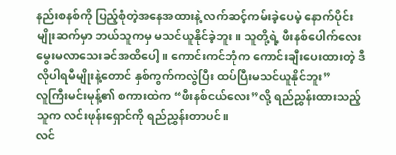နည်းစနစ်ကို ပြည့်စုံတဲ့အနေအထားနဲ့ လက်ဆင့်ကမ်းခဲ့ပေမဲ့ နောက်ပိုင်းမျိုးဆက်မှာ ဘယ်သူကမှ မသင်ယူနိုင်ခဲ့ဘူး။ သူတို့ရဲ့ ဖီးနစ်ပေါက်လေး မွေးမလာသေးခင်အထိပေါ့။ ကောင်းကင်ဘုံက ကောင်းချီးပေးထားတဲ့ ဒီလိုပါရမီမျိုးနဲ့တောင် နှစ်ကွက်ကလွဲပြီး ထပ်ပြီးမသင်ယူနိုင်ဘူး”
လူကြီးမင်းမုန့်၏ စကားထဲက “ဖီးနစ်ငယ်လေး”လို့ ရည်ညွှန်းထားသည့်သူက လင်းဖုန်းရှောင်ကို ရည်ညွှန်းတာပင်။
လင်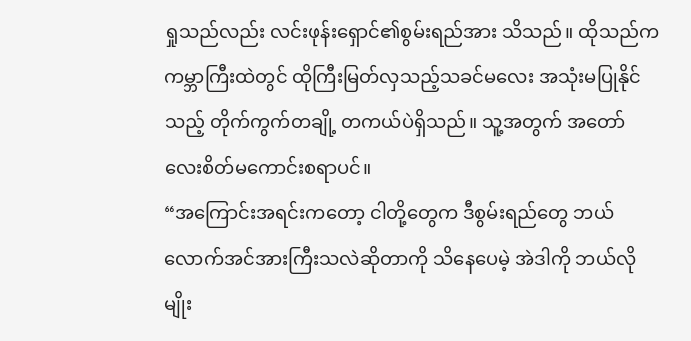ရှုသည်လည်း လင်းဖုန်းရှောင်၏စွမ်းရည်အား သိသည်။ ထိုသည်က ကမ္ဘာကြီးထဲတွင် ထိုကြီးမြတ်လှသည့်သခင်မလေး အသုံးမပြုနိုင်သည့် တိုက်ကွက်တချို့ တကယ်ပဲရှိသည်။ သူ့အတွက် အတော်လေးစိတ်မကောင်းစရာပင်။
“အကြောင်းအရင်းကတော့ ငါတို့တွေက ဒီစွမ်းရည်တွေ ဘယ်လောက်အင်အားကြီးသလဲဆိုတာကို သိနေပေမဲ့ အဲဒါကို ဘယ်လိုမျိုး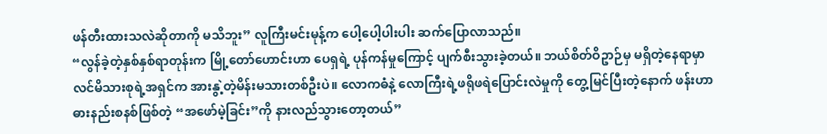ဖန်တီးထားသလဲဆိုတာကို မသိဘူး” လူကြီးမင်းမုန့်က ပေါ့ပေါ့ပါးပါး ဆက်ပြောလာသည်။
“လွန်ခဲ့တဲ့နှစ်နှစ်ရာတုန်းက မြို့တော်ဟောင်းဟာ ပေရှရဲ့ ပုန်ကန်မှုကြောင့် ပျက်စီးသွားခဲ့တယ်။ ဘယ်စိတ်ဝိဥာဉ်မှ မရှိတဲ့နေရာမှာ လင်မိသားစုရဲ့အရှင်က အားနွဲ့တဲ့မိန်းမသားတစ်ဦးပဲ။ လောကဓံနဲ့ လောကြီးရဲ့ဖရိုဖရဲပြောင်းလဲမှုကို တွေ့မြင်ပြီးတဲ့နောက် ဖန်းဟာ ဓားနည်းစနစ်ဖြစ်တဲ့ “အဖော်မဲ့ခြင်း”ကို နားလည်သွားတော့တယ်”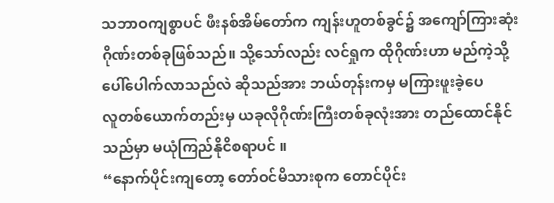သဘာဝကျစွာပင် ဖီးနစ်အိမ်တော်က ကျန်းဟူတစ်ခွင်၌ အကျော်ကြားဆုံးဂိုဏ်းတစ်ခုဖြစ်သည်။ သို့သော်လည်း လင်ရှုက ထိုဂိုဏ်းဟာ မည်ကဲ့သို့ပေါ်ပေါက်လာသည်လဲ ဆိုသည်အား ဘယ်တုန်းကမှ မကြားဖူးခဲ့ပေ
လူတစ်ယောက်တည်းမှ ယခုလိုဂိုဏ်းကြီးတစ်ခုလုံးအား တည်ထောင်နိုင်သည်မှာ မယုံကြည်နိုငိစရာပင် ။
“နောက်ပိုင်းကျတော့ တော်ဝင်မိသားစုက တောင်ပိုင်း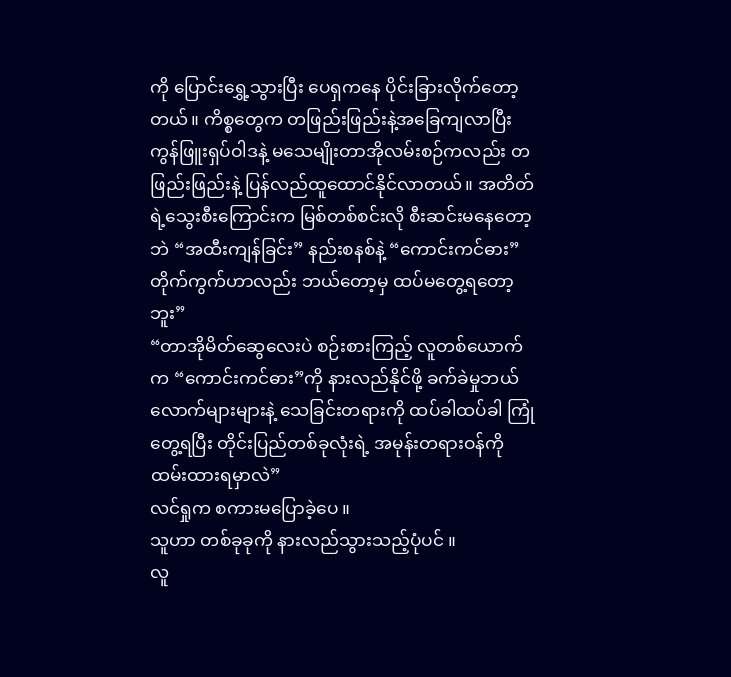ကို ပြောင်းရွှေ့သွားပြီး ပေရှကနေ ပိုင်းခြားလိုက်တော့တယ်။ ကိစ္စတွေက တဖြည်းဖြည်းနဲ့အခြေကျလာပြီး ကွန်ဖြူးရှပ်ဝါဒနဲ့ မသေမျိုးတာအိုလမ်းစဉ်ကလည်း တဖြည်းဖြည်းနဲ့ ပြန်လည်ထူထောင်နိုင်လာတယ်။ အတိတ်ရဲ့သွေးစီးကြောင်းက မြစ်တစ်စင်းလို စီးဆင်းမနေတော့ဘဲ “အထီးကျန်ခြင်း” နည်းစနစ်နဲ့ “ကောင်းကင်ဓား” တိုက်ကွက်ဟာလည်း ဘယ်တော့မှ ထပ်မတွေ့ရတော့ဘူး”
“တာအိုမိတ်ဆွေလေးပဲ စဉ်းစားကြည့် လူတစ်ယောက်က “ကောင်းကင်ဓား”ကို နားလည်နိုင်ဖို့ ခက်ခဲမှုဘယ်လောက်များများနဲ့ သေခြင်းတရားကို ထပ်ခါထပ်ခါ ကြုံတွေ့ရပြီး တိုင်းပြည်တစ်ခုလုံးရဲ့ အမုန်းတရားဝန်ကို ထမ်းထားရမှာလဲ”
လင်ရှုက စကားမပြောခဲ့ပေ ။
သူဟာ တစ်ခုခုကို နားလည်သွားသည့်ပုံပင် ။
လူ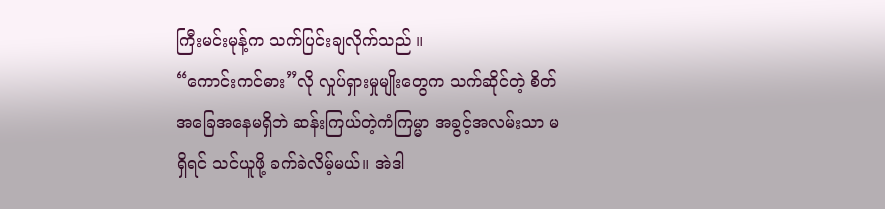ကြီးမင်းမုန့်က သက်ပြင်းချလိုက်သည် ။
“ကောင်းကင်ဓား”လို လှုပ်ရှားမှုမျိုးတွေက သက်ဆိုင်တဲ့ စိတ်အခြေအနေမရှိဘဲ ဆန်းကြယ်တဲ့ကံကြမ္မာ အခွင့်အလမ်းသာ မရှိရင် သင်ယူဖို့ ခက်ခဲလိမ့်မယ်။ အဲဒါ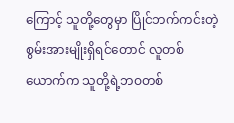ကြောင့် သူတို့တွေမှာ ပြိုင်ဘက်ကင်းတဲ့ စွမ်းအားမျိုးရှိရင်တောင် လူတစ်ယောက်က သူတို့ရဲ့ဘဝတစ်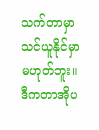သက်တာမှာ သင်ယူနိုင်မှာမဟုတ်ဘူး။ ဒီကတာအိုပ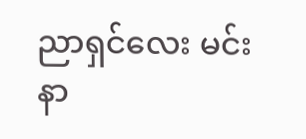ညာရှင်လေး မင်းနာ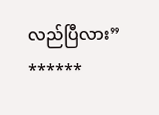လည်ပြီလား”
******